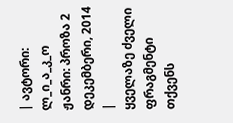| ავტორი: ლ_ი_ა_კ_ო ჟანრი: პროზა 2 დეკემბერი, 2014 |
ყველაზე ძველი ფრაგმენტი თქვენს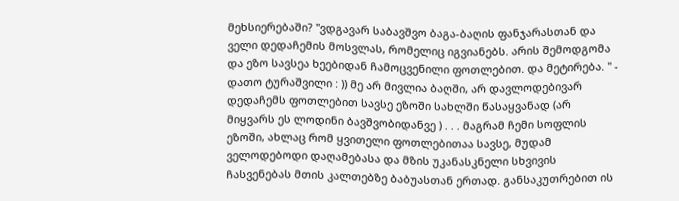მეხსიერებაში? ''ვდგავარ საბავშვო ბაგა-ბაღის ფანჯარასთან და ველი დედაჩემის მოსვლას, რომელიც იგვიანებს. არის შემოდგომა და ეზო სავსეა ხეებიდან ჩამოცვენილი ფოთლებით. და მეტირება. " - დათო ტურაშვილი : )) მე არ მივლია ბაღში, არ დავლოდებივარ დედაჩემს ფოთლებით სავსე ეზოში სახლში წასაყვანად (არ მიყვარს ეს ლოდინი ბავშვობიდანვე ) . . . მაგრამ ჩემი სოფლის ეზოში, ახლაც რომ ყვითელი ფოთლებითაა სავსე, მუდამ ველოდებოდი დაღამებასა და მზის უკანასკნელი სხვივის ჩასვენებას მთის კალთებზე ბაბუასთან ერთად. განსაკუთრებით ის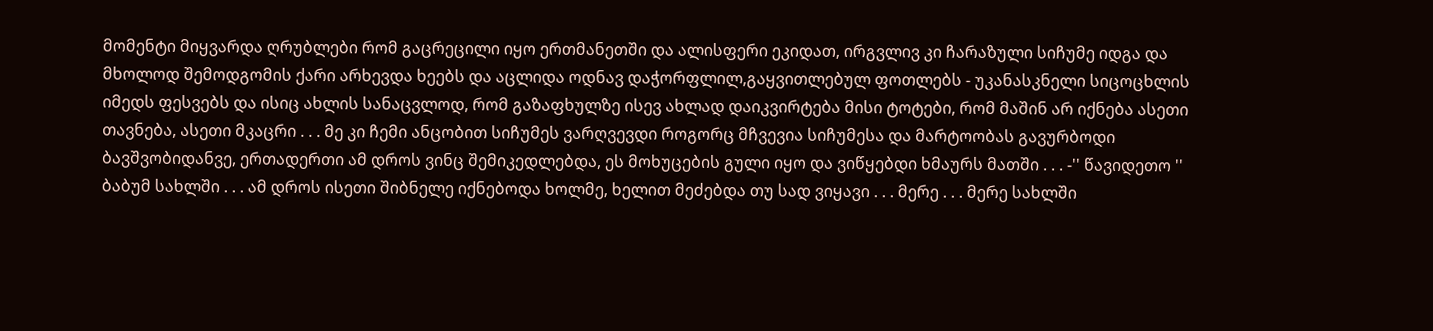მომენტი მიყვარდა ღრუბლები რომ გაცრეცილი იყო ერთმანეთში და ალისფერი ეკიდათ, ირგვლივ კი ჩარაზული სიჩუმე იდგა და მხოლოდ შემოდგომის ქარი არხევდა ხეებს და აცლიდა ოდნავ დაჭორფლილ,გაყვითლებულ ფოთლებს - უკანასკნელი სიცოცხლის იმედს ფესვებს და ისიც ახლის სანაცვლოდ, რომ გაზაფხულზე ისევ ახლად დაიკვირტება მისი ტოტები, რომ მაშინ არ იქნება ასეთი თავნება, ასეთი მკაცრი . . . მე კი ჩემი ანცობით სიჩუმეს ვარღვევდი როგორც მჩვევია სიჩუმესა და მარტოობას გავურბოდი ბავშვობიდანვე, ერთადერთი ამ დროს ვინც შემიკედლებდა, ეს მოხუცების გული იყო და ვიწყებდი ხმაურს მათში . . . -'' წავიდეთო '' ბაბუმ სახლში . . . ამ დროს ისეთი შიბნელე იქნებოდა ხოლმე, ხელით მეძებდა თუ სად ვიყავი . . . მერე . . . მერე სახლში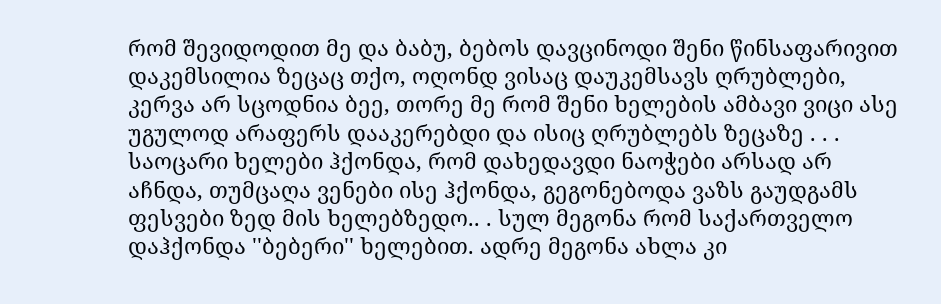რომ შევიდოდით მე და ბაბუ, ბებოს დავცინოდი შენი წინსაფარივით დაკემსილია ზეცაც თქო, ოღონდ ვისაც დაუკემსავს ღრუბლები, კერვა არ სცოდნია ბეე, თორე მე რომ შენი ხელების ამბავი ვიცი ასე უგულოდ არაფერს დააკერებდი და ისიც ღრუბლებს ზეცაზე . . . საოცარი ხელები ჰქონდა, რომ დახედავდი ნაოჭები არსად არ აჩნდა, თუმცაღა ვენები ისე ჰქონდა, გეგონებოდა ვაზს გაუდგამს ფესვები ზედ მის ხელებზედო.. . სულ მეგონა რომ საქართველო დაჰქონდა ''ბებერი'' ხელებით. ადრე მეგონა ახლა კი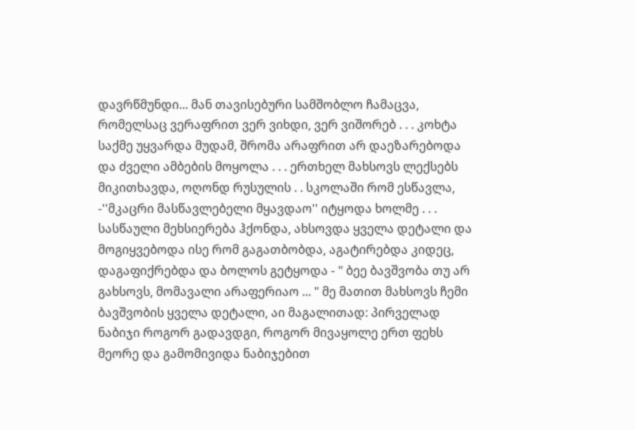დავრწმუნდი... მან თავისებური სამშობლო ჩამაცვა, რომელსაც ვერაფრით ვერ ვიხდი, ვერ ვიშორებ . . . კოხტა საქმე უყვარდა მუდამ, შრომა არაფრით არ დაეზარებოდა და ძველი ამბების მოყოლა . . . ერთხელ მახსოვს ლექსებს მიკითხავდა, ოღონდ რუსულის . . სკოლაში რომ ესწავლა, -''მკაცრი მასწავლებელი მყავდაო'' იტყოდა ხოლმე . . . სასწაული მეხსიერება ჰქონდა, ახსოვდა ყველა დეტალი და მოგიყვებოდა ისე რომ გაგათბობდა, აგატირებდა კიდეც, დაგაფიქრებდა და ბოლოს გეტყოდა - " ბეე ბავშვობა თუ არ გახსოვს, მომავალი არაფერიაო ... " მე მათით მახსოვს ჩემი ბავშვობის ყველა დეტალი, აი მაგალითად: პირველად ნაბიჯი როგორ გადავდგი, როგორ მივაყოლე ერთ ფეხს მეორე და გამომივიდა ნაბიჯებით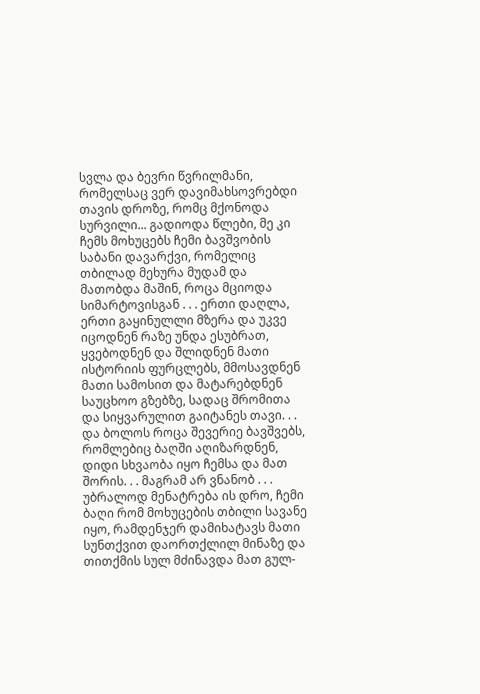სვლა და ბევრი წვრილმანი, რომელსაც ვერ დავიმახსოვრებდი თავის დროზე, რომც მქონოდა სურვილი... გადიოდა წლები, მე კი ჩემს მოხუცებს ჩემი ბავშვობის საბანი დავარქვი, რომელიც თბილად მეხურა მუდამ და მათობდა მაშინ, როცა მციოდა სიმარტოვისგან . . . ერთი დაღლა, ერთი გაყინულლი მზერა და უკვე იცოდნენ რაზე უნდა ესუბრათ, ყვებოდნენ და შლიდნენ მათი ისტორიის ფურცლებს, მმოსავდნენ მათი სამოსით და მატარებდნენ საუცხოო გზებზე, სადაც შრომითა და სიყვარულით გაიტანეს თავი. . . და ბოლოს როცა შევერიე ბავშვებს, რომლებიც ბაღში აღიზარდნენ, დიდი სხვაობა იყო ჩემსა და მათ შორის. . . მაგრამ არ ვნანობ . . . უბრალოდ მენატრება ის დრო, ჩემი ბაღი რომ მოხუცების თბილი სავანე იყო, რამდენჯერ დამიხატავს მათი სუნთქვით დაორთქლილ მინაზე და თითქმის სულ მძინავდა მათ გულ-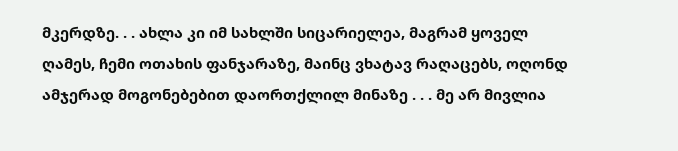მკერდზე. . . ახლა კი იმ სახლში სიცარიელეა, მაგრამ ყოველ ღამეს, ჩემი ოთახის ფანჯარაზე, მაინც ვხატავ რაღაცებს, ოღონდ ამჯერად მოგონებებით დაორთქლილ მინაზე . . . მე არ მივლია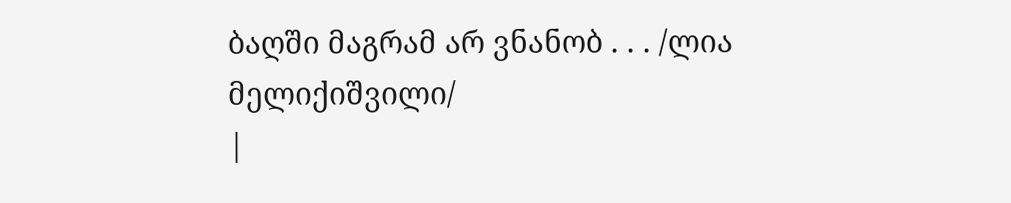ბაღში მაგრამ არ ვნანობ . . . /ლია მელიქიშვილი/
|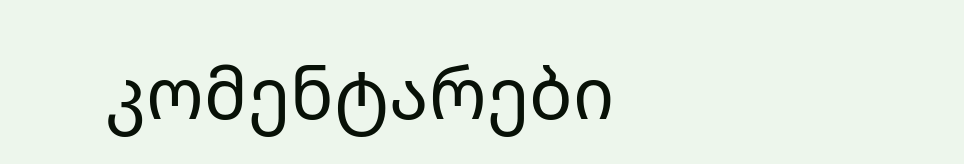კომენტარები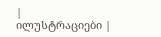|
ილუსტრაციები |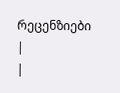რეცენზიები |
|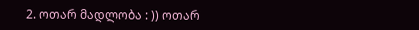2. ოთარ მადლობა : )) ოთარ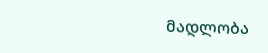მადლობა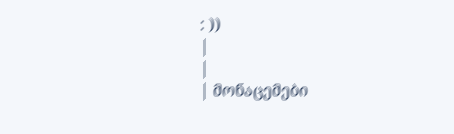: ))
|
|
| მონაცემები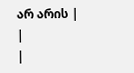არ არის |
|
|